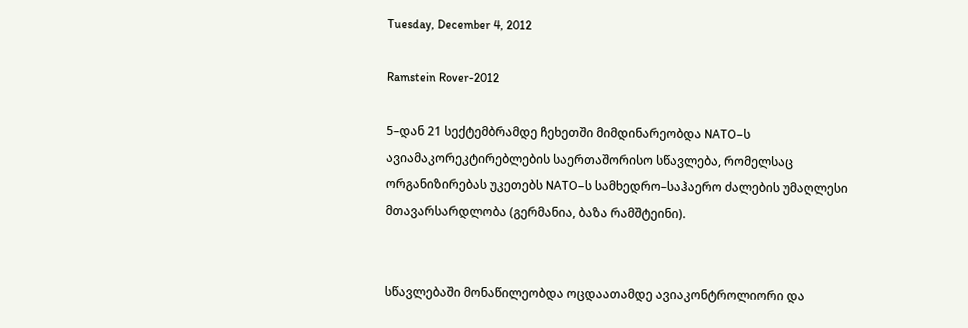Tuesday, December 4, 2012

Ramstein Rover-2012

5–დან 21 სექტემბრამდე ჩეხეთში მიმდინარეობდა NATO–ს ავიამაკორეკტირებლების საერთაშორისო სწავლება, რომელსაც ორგანიზირებას უკეთებს NATO–ს სამხედრო–საჰაერო ძალების უმაღლესი მთავარსარდლობა (გერმანია, ბაზა რამშტეინი).


სწავლებაში მონაწილეობდა ოცდაათამდე ავიაკონტროლიორი და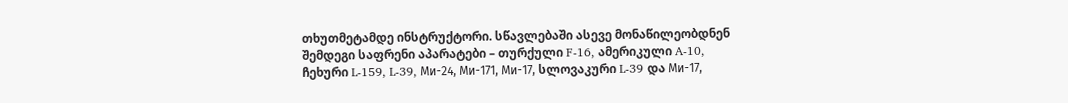თხუთმეტამდე ინსტრუქტორი. სწავლებაში ასევე მონაწილეობდნენ შემდეგი საფრენი აპარატები – თურქული F-16, ამერიკული A-10, ჩეხური L-159, L-39, Ми-24, Ми-171, Ми-17, სლოვაკური L-39 და Ми-17,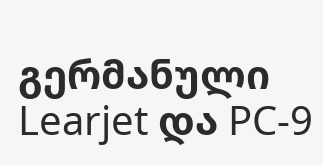გერმანული Learjet და PC-9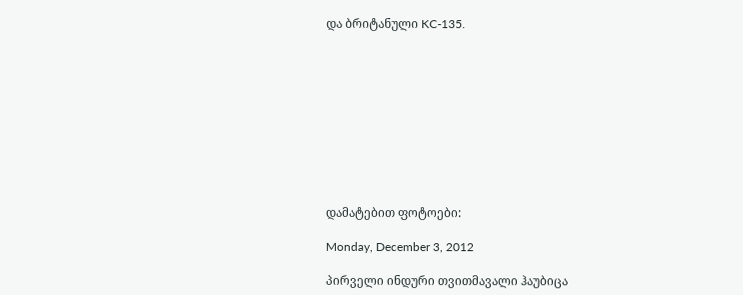და ბრიტანული KC-135.










დამატებით ფოტოები:

Monday, December 3, 2012

პირველი ინდური თვითმავალი ჰაუბიცა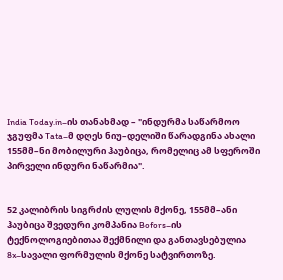India Today.in–ის თანახმად – "ინდურმა საწარმოო ჯგუფმა Tata–მ დღეს ნიუ–დელიში წარადგინა ახალი 155მმ–ნი მობილური ჰაუბიცა, რომელიც ამ სფეროში პირველი ინდური ნაწარმია".


52 კალიბრის სიგრძის ლულის მქონე, 155მმ–ანი ჰაუბიცა შვედური კომპანია Bofors–ის ტექნოლოგიებითაა შექმნილი და განთავსებულია 8x–სავალი ფორმულის მქონე სატვირთოზე.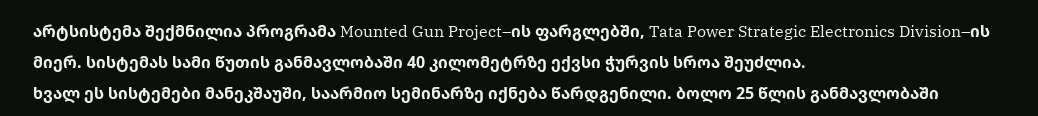არტსისტემა შექმნილია პროგრამა Mounted Gun Project–ის ფარგლებში, Tata Power Strategic Electronics Division–ის მიერ. სისტემას სამი წუთის განმავლობაში 40 კილომეტრზე ექვსი ჭურვის სროა შეუძლია.
ხვალ ეს სისტემები მანეკშაუში, საარმიო სემინარზე იქნება წარდგენილი. ბოლო 25 წლის განმავლობაში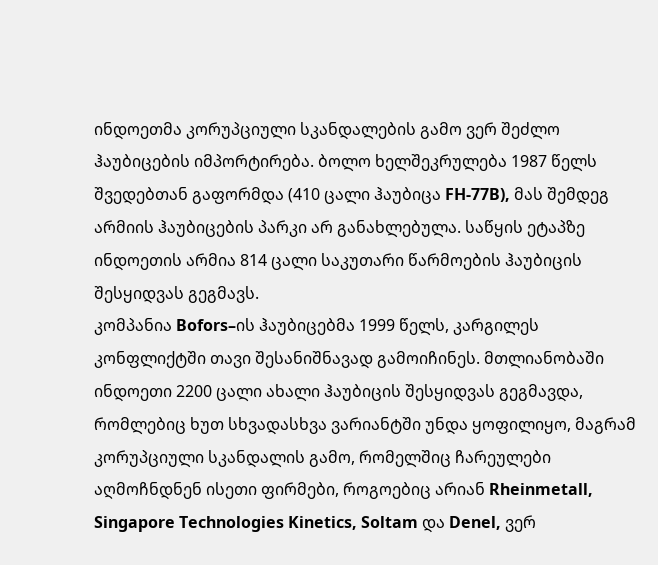ინდოეთმა კორუპციული სკანდალების გამო ვერ შეძლო ჰაუბიცების იმპორტირება. ბოლო ხელშეკრულება 1987 წელს შვედებთან გაფორმდა (410 ცალი ჰაუბიცა FH-77B), მას შემდეგ არმიის ჰაუბიცების პარკი არ განახლებულა. საწყის ეტაპზე ინდოეთის არმია 814 ცალი საკუთარი წარმოების ჰაუბიცის შესყიდვას გეგმავს.
კომპანია Bofors–ის ჰაუბიცებმა 1999 წელს, კარგილეს კონფლიქტში თავი შესანიშნავად გამოიჩინეს. მთლიანობაში ინდოეთი 2200 ცალი ახალი ჰაუბიცის შესყიდვას გეგმავდა, რომლებიც ხუთ სხვადასხვა ვარიანტში უნდა ყოფილიყო, მაგრამ კორუპციული სკანდალის გამო, რომელშიც ჩარეულები აღმოჩნდნენ ისეთი ფირმები, როგოებიც არიან Rheinmetall, Singapore Technologies Kinetics, Soltam და Denel, ვერ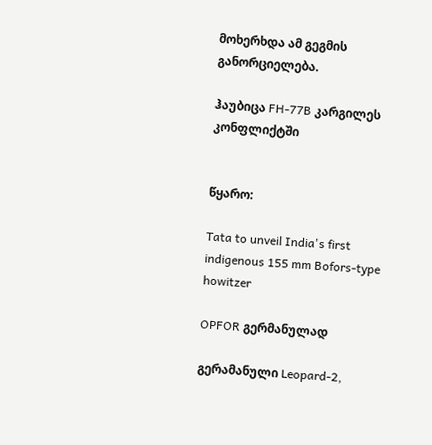მოხერხდა ამ გეგმის განორციელება.

ჰაუბიცა FH-77B კარგილეს კონფლიქტში


წყარო:

Tata to unveil India's first indigenous 155 mm Bofors-type howitzer

OPFOR გერმანულად

გერამანული Leopard-2,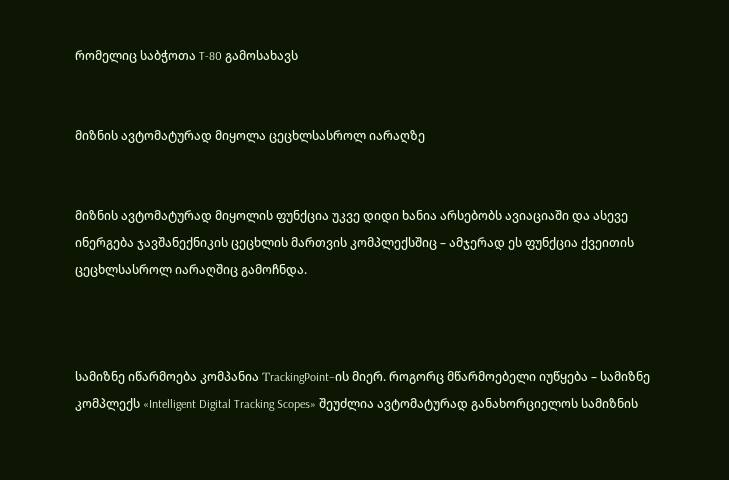რომელიც საბჭოთა T-80 გამოსახავს


მიზნის ავტომატურად მიყოლა ცეცხლსასროლ იარაღზე


მიზნის ავტომატურად მიყოლის ფუნქცია უკვე დიდი ხანია არსებობს ავიაციაში და ასევე ინერგება ჯავშანექნიკის ცეცხლის მართვის კომპლექსშიც – ამჯერად ეს ფუნქცია ქვეითის ცეცხლსასროლ იარაღშიც გამოჩნდა.



სამიზნე იწარმოება კომპანია ΤrackingPoint–ის მიერ. როგორც მწარმოებელი იუწყება – სამიზნე კომპლექს «Intelligent Digital Tracking Scopes» შეუძლია ავტომატურად განახორციელოს სამიზნის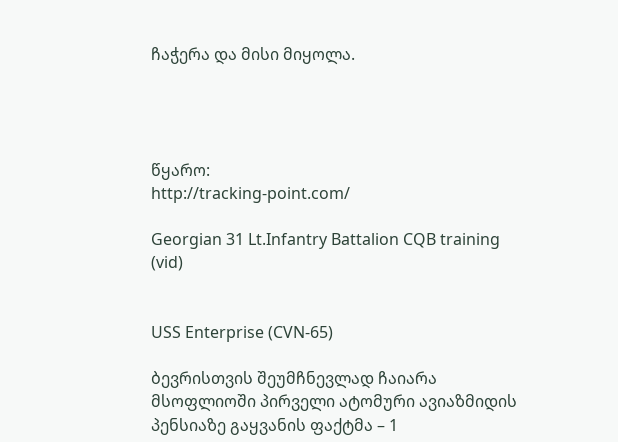ჩაჭერა და მისი მიყოლა.




წყარო:
http://tracking-point.com/

Georgian 31 Lt.Infantry Battalion CQB training (vid)


USS Enterprise (CVN-65)

ბევრისთვის შეუმჩნევლად ჩაიარა მსოფლიოში პირველი ატომური ავიაზმიდის პენსიაზე გაყვანის ფაქტმა – 1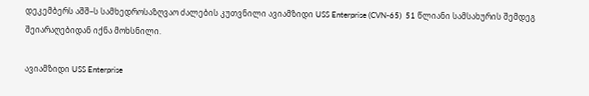დეკემბერს აშშ–ს სამხედროსაზღვაო ძალების კუთვნილი ავიამზიდი USS Enterprise (CVN-65)  51 წლიანი სამსახურის შემდეგ შეიარაღებიდან იქნა მოხსნილი.

ავიამზიდი USS Enterprise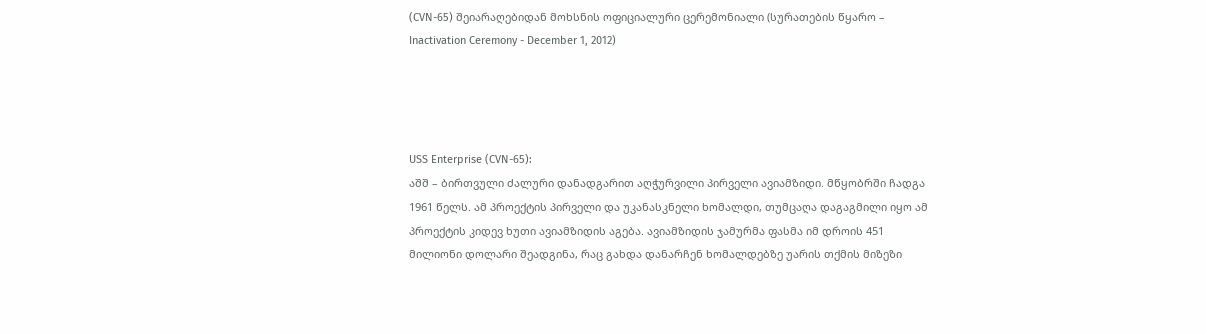(CVN-65) შეიარაღებიდან მოხსნის ოფიციალური ცერემონიალი (სურათების წყარო –  Inactivation Ceremony - December 1, 2012)




USS Enterprise (CVN-65):
აშშ – ბირთვული ძალური დანადგარით აღჭურვილი პირველი ავიამზიდი. მწყობრში ჩადგა 1961 წელს. ამ პროექტის პირველი და უკანასკნელი ხომალდი, თუმცაღა დაგაგმილი იყო ამ პროექტის კიდევ ხუთი ავიამზიდის აგება. ავიამზიდის ჯამურმა ფასმა იმ დროის 451 მილიონი დოლარი შეადგინა, რაც გახდა დანარჩენ ხომალდებზე უარის თქმის მიზეზი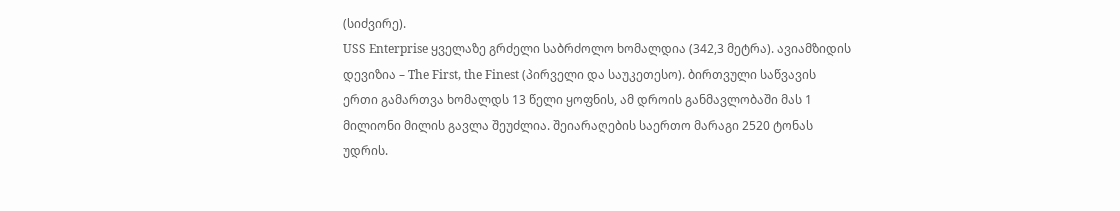(სიძვირე).
USS Enterprise ყველაზე გრძელი საბრძოლო ხომალდია (342,3 მეტრა). ავიამზიდის დევიზია – The First, the Finest (პირველი და საუკეთესო). ბირთვული საწვავის ერთი გამართვა ხომალდს 13 წელი ყოფნის, ამ დროის განმავლობაში მას 1 მილიონი მილის გავლა შეუძლია. შეიარაღების საერთო მარაგი 2520 ტონას უდრის.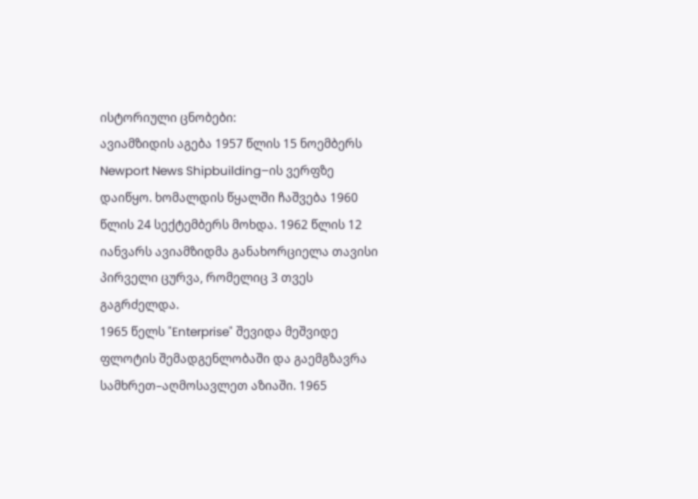ისტორიული ცნობები:
ავიამზიდის აგება 1957 წლის 15 ნოემბერს Newport News Shipbuilding–ის ვერფზე დაიწყო. ხომალდის წყალში ჩაშვება 1960 წლის 24 სექტემბერს მოხდა. 1962 წლის 12 იანვარს ავიამზიდმა განახორციელა თავისი პირველი ცურვა, რომელიც 3 თვეს გაგრძელდა.
1965 წელს "Enterprise" შევიდა მეშვიდე ფლოტის შემადგენლობაში და გაემგზავრა სამხრეთ–აღმოსავლეთ აზიაში. 1965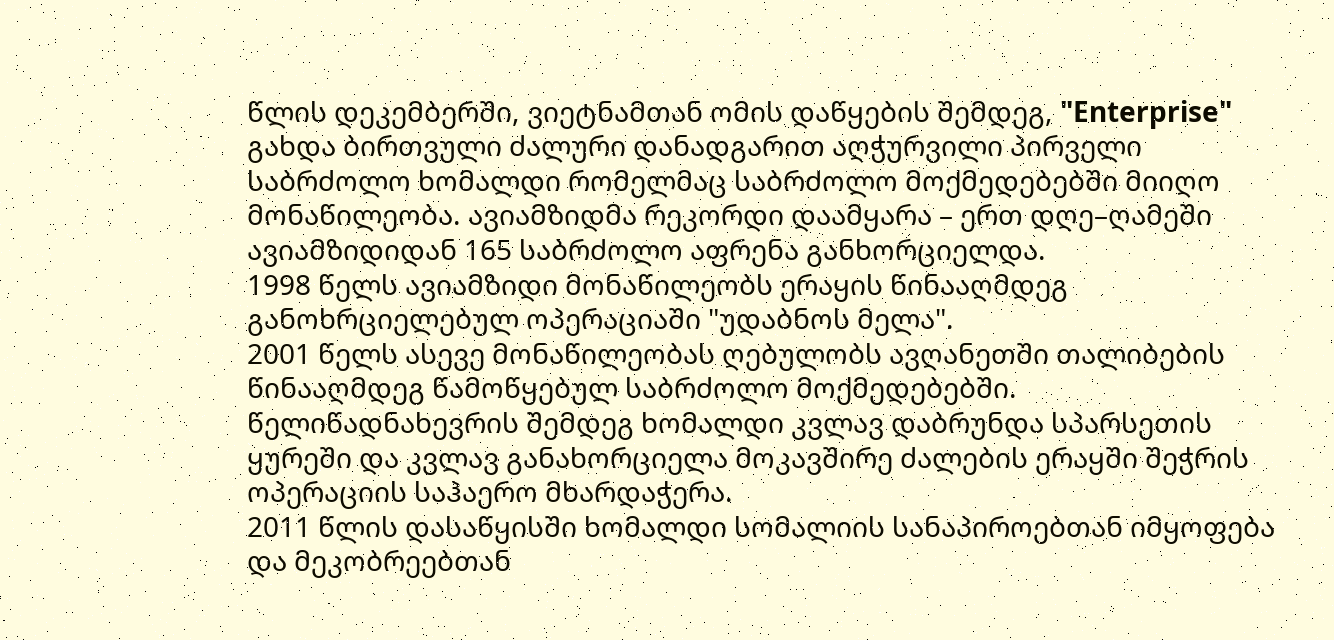წლის დეკემბერში, ვიეტნამთან ომის დაწყების შემდეგ, "Enterprise" გახდა ბირთვული ძალური დანადგარით აღჭურვილი პირველი საბრძოლო ხომალდი რომელმაც საბრძოლო მოქმედებებში მიიღო მონაწილეობა. ავიამზიდმა რეკორდი დაამყარა – ერთ დღე–ღამეში ავიამზიდიდან 165 საბრძოლო აფრენა განხორციელდა.
1998 წელს ავიამზიდი მონაწილეობს ერაყის წინააღმდეგ განოხრციელებულ ოპერაციაში "უდაბნოს მელა".
2001 წელს ასევე მონაწილეობას ღებულობს ავღანეთში თალიბების წინააღმდეგ წამოწყებულ საბრძოლო მოქმედებებში.
წელიწადნახევრის შემდეგ ხომალდი კვლავ დაბრუნდა სპარსეთის ყურეში და კვლავ განახორციელა მოკავშირე ძალების ერაყში შეჭრის ოპერაციის საჰაერო მხარდაჭერა.
2011 წლის დასაწყისში ხომალდი სომალიის სანაპიროებთან იმყოფება და მეკობრეებთან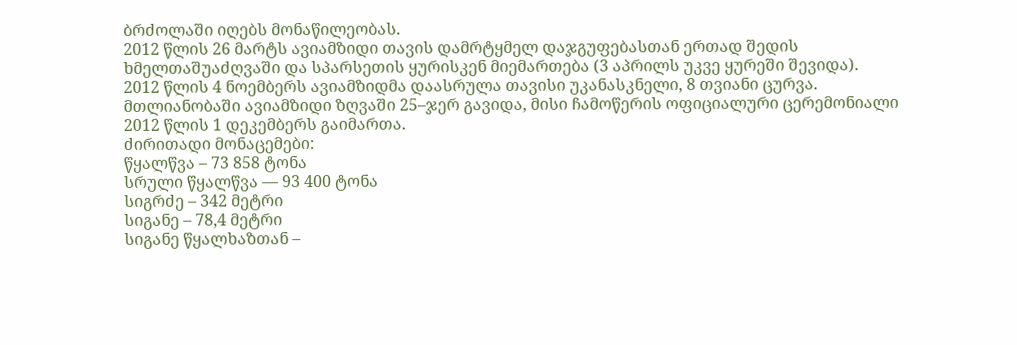ბრძოლაში იღებს მონაწილეობას.
2012 წლის 26 მარტს ავიამზიდი თავის დამრტყმელ დაჯგუფებასთან ერთად შედის ხმელთაშუაძღვაში და სპარსეთის ყურისკენ მიემართება (3 აპრილს უკვე ყურეში შევიდა).
2012 წლის 4 ნოემბერს ავიამზიდმა დაასრულა თავისი უკანასკნელი, 8 თვიანი ცურვა. მთლიანობაში ავიამზიდი ზღვაში 25–ჯერ გავიდა, მისი ჩამოწერის ოფიციალური ცერემონიალი 2012 წლის 1 დეკემბერს გაიმართა.
ძირითადი მონაცემები:
წყალწვა – 73 858 ტონა
სრული წყალწვა — 93 400 ტონა
სიგრძე – 342 მეტრი
სიგანე – 78,4 მეტრი
სიგანე წყალხაზთან –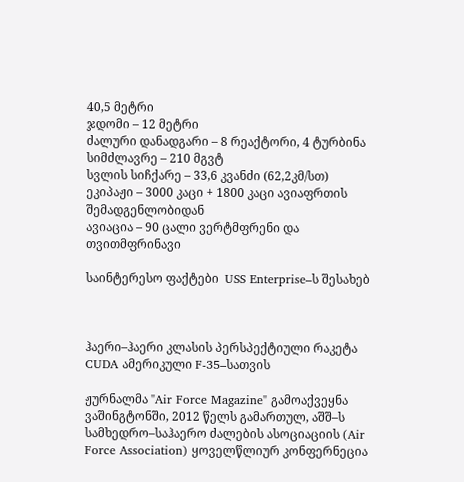40,5 მეტრი
ჯდომი – 12 მეტრი
ძალური დანადგარი – 8 რეაქტორი, 4 ტურბინა
სიმძლავრე – 210 მგვტ
სვლის სიჩქარე – 33,6 კვანძი (62,2კმ/სთ)
ეკიპაჟი – 3000 კაცი + 1800 კაცი ავიაფრთის შემადგენლობიდან
ავიაცია – 90 ცალი ვერტმფრენი და თვითმფრინავი

საინტერესო ფაქტები  USS Enterprise–ს შესახებ



ჰაერი–ჰაერი კლასის პერსპექტიული რაკეტა CUDA ამერიკული F-35–სათვის

ჟურნალმა "Air Force Magazine" გამოაქვეყნა ვაშინგტონში, 2012 წელს გამართულ, აშშ–ს სამხედრო–საჰაერო ძალების ასოციაციის (Air Force Association) ყოველწლიურ კონფერნეცია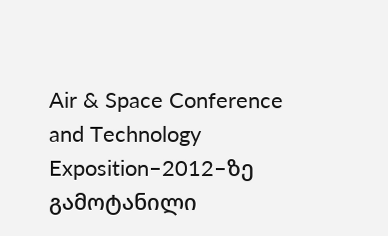Air & Space Conference and Technology Exposition–2012–ზე გამოტანილი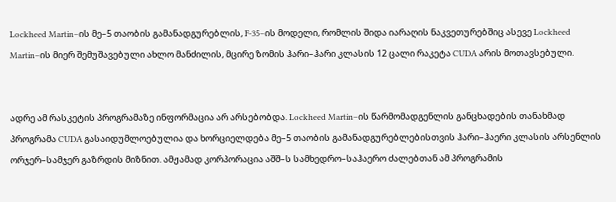Lockheed Martin–ის მე–5 თაობის გამანადგურებლის, F-35–ის მოდელი, რომლის შიდა იარაღის ნაკვეთურებშიც ასევე Lockheed Martin–ის მიერ შემუშავებული ახლო მანძილის, მცირე ზომის ჰარი–ჰარი კლასის 12 ცალი რაკეტა CUDA არის მოთავსებული.


ადრე ამ რასკეტის პროგრამაზე ინფორმაცია არ არსებობდა. Lockheed Martin–ის წარმომადგენლის განცხადების თანახმად პროგრამა CUDA გასაიდუმლოებულია და ხორციელდება მე–5 თაობის გამანადგურებლებისთვის ჰარი–ჰაერი კლასის არსენლის ორჯერ–სამჯერ გაზრდის მიზნით. ამჟამად კორპორაცია აშშ–ს სამხედრო–საჰაერო ძალებთან ამ პროგრამის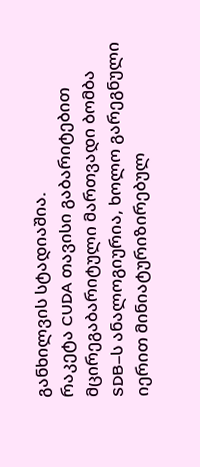განხილვის სტადიაშია.
რაკეტა CUDA თავისი გაბარიტებით მცირეგაბარიტული მართვადი ბომბა SDB–ს ანალოგიურია, ხოლო გარეგნული იერით მინიატურიზირებულ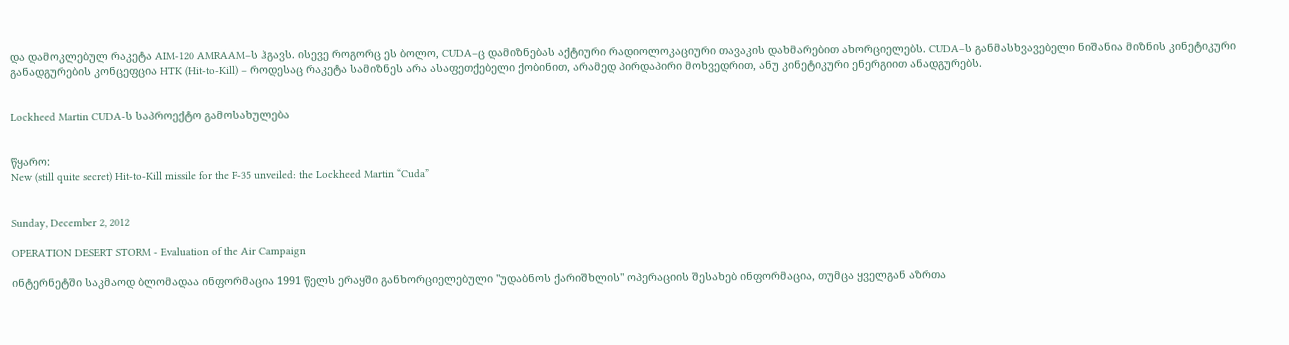და დამოკლებულ რაკეტა AIM-120 AMRAAM–ს ჰგავს. ისევე როგორც ეს ბოლო, CUDA–ც დამიზნებას აქტიური რადიოლოკაციური თავაკის დახმარებით ახორციელებს. CUDA–ს განმასხვავებელი ნიშანია მიზნის კინეტიკური განადგურების კონცეფცია HTK (Hit-to-Kill) – როდესაც რაკეტა სამიზნეს არა ასაფეთქებელი ქობინით, არამედ პირდაპირი მოხვედრით, ანუ კინეტიკური ენერგიით ანადგურებს.


Lockheed Martin CUDA-ს საპროექტო გამოსახულება


წყარო:
New (still quite secret) Hit-to-Kill missile for the F-35 unveiled: the Lockheed Martin “Cuda”


Sunday, December 2, 2012

OPERATION DESERT STORM - Evaluation of the Air Campaign

ინტერნეტში საკმაოდ ბლომადაა ინფორმაცია 1991 წელს ერაყში განხორციელებული "უდაბნოს ქარიშხლის" ოპერაციის შესახებ ინფორმაცია, თუმცა ყველგან აზრთა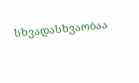სხვადასხვაობაა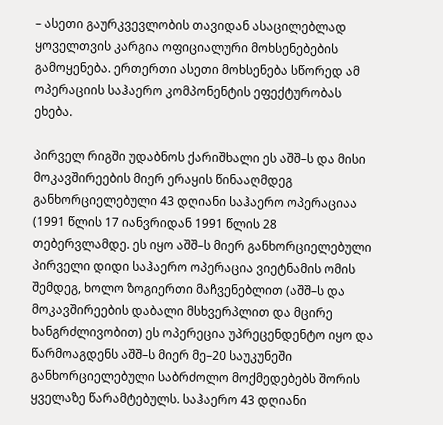– ასეთი გაურკვევლობის თავიდან ასაცილებლად ყოველთვის კარგია ოფიციალური მოხსენებების გამოყენება. ერთერთი ასეთი მოხსენება სწორედ ამ ოპერაციის საჰაერო კომპონენტის ეფექტურობას ეხება.

პირველ რიგში უდაბნოს ქარიშხალი ეს აშშ–ს და მისი მოკავშირეების მიერ ერაყის წინააღმდეგ განხორციელებული 43 დღიანი საჰაერო ოპერაციაა (1991 წლის 17 იანვრიდან 1991 წლის 28 თებერვლამდე. ეს იყო აშშ–ს მიერ განხორციელებული პირველი დიდი საჰაერო ოპერაცია ვიეტნამის ომის შემდეგ, ხოლო ზოგიერთი მაჩვენებლით (აშშ–ს და მოკავშირეების დაბალი მსხვერპლით და მცირე ხანგრძლივობით) ეს ოპერეცია უპრეცენდენტო იყო და წარმოაგდენს აშშ–ს მიერ მე–20 საუკუნეში განხორციელებული საბრძოლო მოქმედებებს შორის ყველაზე წარამტებულს. საჰაერო 43 დღიანი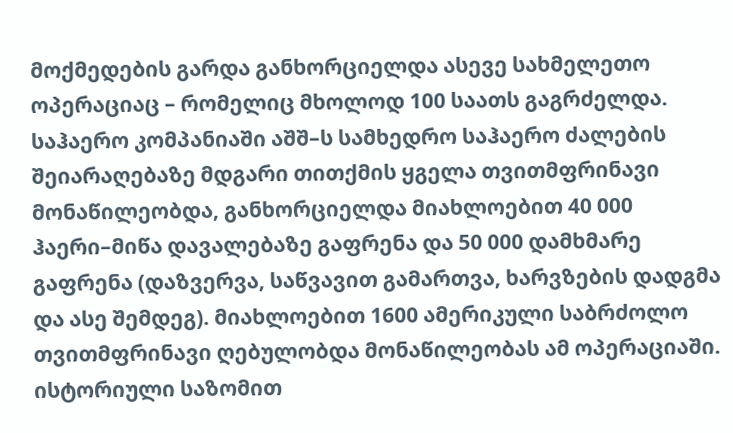მოქმედების გარდა განხორციელდა ასევე სახმელეთო ოპერაციაც – რომელიც მხოლოდ 100 საათს გაგრძელდა.
საჰაერო კომპანიაში აშშ–ს სამხედრო საჰაერო ძალების შეიარაღებაზე მდგარი თითქმის ყგელა თვითმფრინავი მონაწილეობდა, განხორციელდა მიახლოებით 40 000 ჰაერი–მიწა დავალებაზე გაფრენა და 50 000 დამხმარე გაფრენა (დაზვერვა, საწვავით გამართვა, ხარვზების დადგმა და ასე შემდეგ). მიახლოებით 1600 ამერიკული საბრძოლო თვითმფრინავი ღებულობდა მონაწილეობას ამ ოპერაციაში. ისტორიული საზომით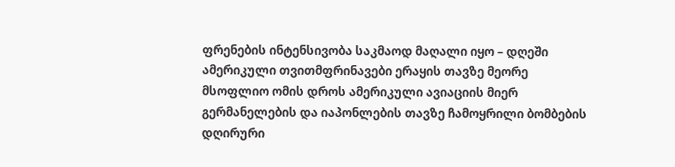ფრენების ინტენსივობა საკმაოდ მაღალი იყო – დღეში ამერიკული თვითმფრინავები ერაყის თავზე მეორე მსოფლიო ომის დროს ამერიკული ავიაციის მიერ გერმანელების და იაპონლების თავზე ჩამოყრილი ბომბების დღირური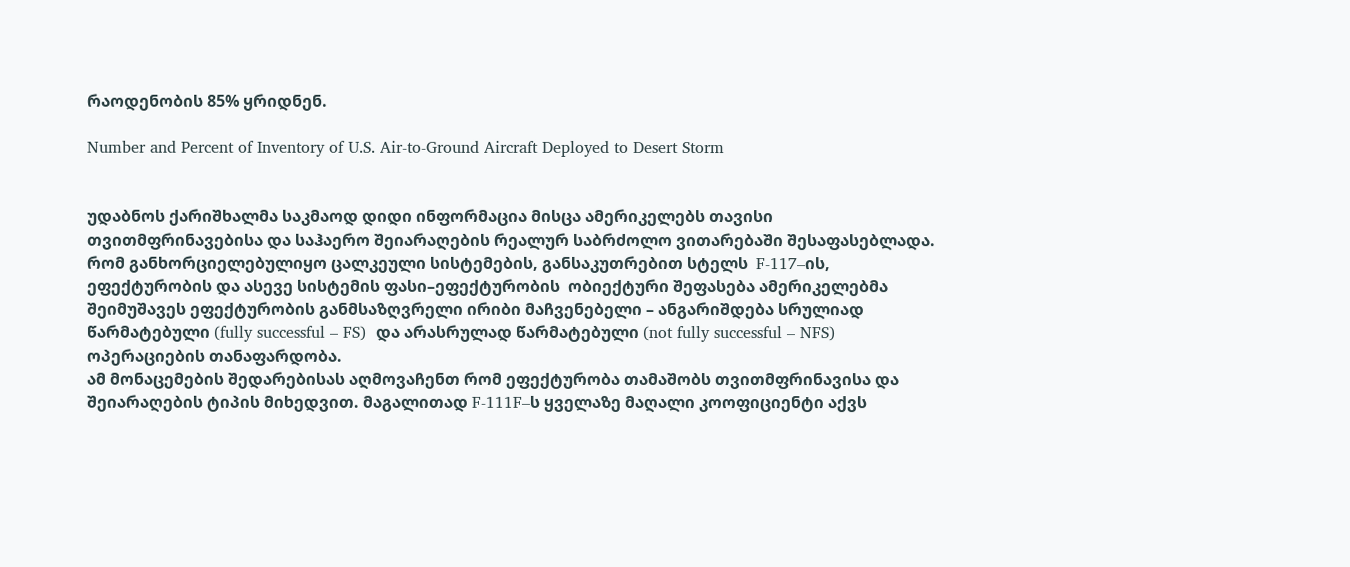რაოდენობის 85% ყრიდნენ.

Number and Percent of Inventory of U.S. Air-to-Ground Aircraft Deployed to Desert Storm


უდაბნოს ქარიშხალმა საკმაოდ დიდი ინფორმაცია მისცა ამერიკელებს თავისი თვითმფრინავებისა და საჰაერო შეიარაღების რეალურ საბრძოლო ვითარებაში შესაფასებლადა. რომ განხორციელებულიყო ცალკეული სისტემების, განსაკუთრებით სტელს  F-117–ის, ეფექტურობის და ასევე სისტემის ფასი–ეფექტურობის  ობიექტური შეფასება ამერიკელებმა შეიმუშავეს ეფექტურობის განმსაზღვრელი ირიბი მაჩვენებელი – ანგარიშდება სრულიად წარმატებული (fully successful – FS)  და არასრულად წარმატებული (not fully successful – NFS) ოპერაციების თანაფარდობა.
ამ მონაცემების შედარებისას აღმოვაჩენთ რომ ეფექტურობა თამაშობს თვითმფრინავისა და შეიარაღების ტიპის მიხედვით. მაგალითად F-111F–ს ყველაზე მაღალი კოოფიციენტი აქვს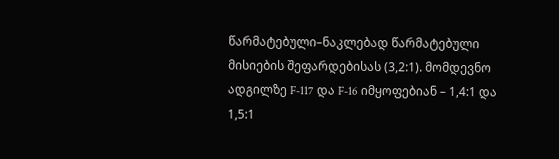წარმატებული–ნაკლებად წარმატებული მისიების შეფარდებისას (3,2:1). მომდევნო ადგილზე F-117 და F-16 იმყოფებიან – 1,4:1 და 1,5:1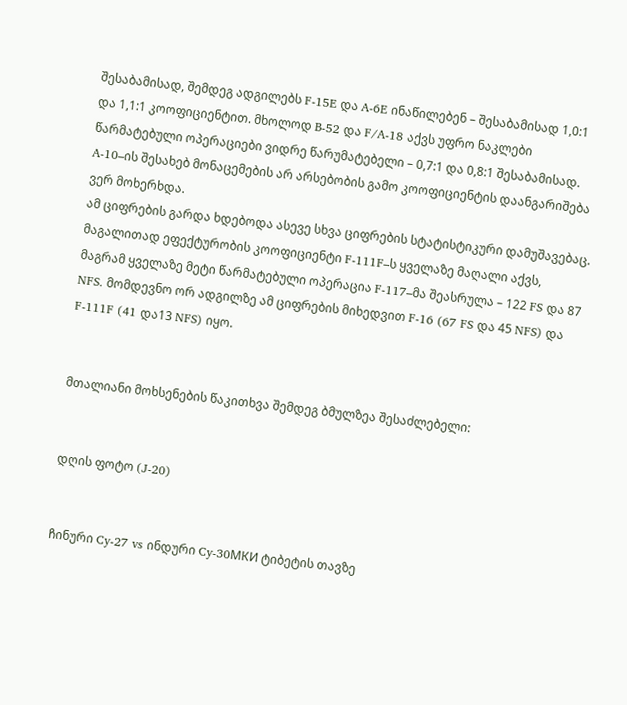შესაბამისად, შემდეგ ადგილებს F-15E და A-6E ინაწილებენ – შესაბამისად 1,0:1 და 1,1:1 კოოფიციენტით. მხოლოდ B-52 და F/A-18 აქვს უფრო ნაკლები წარმატებული ოპერაციები ვიდრე წარუმატებელი – 0,7:1 და 0,8:1 შესაბამისად. A-10–ის შესახებ მონაცემების არ არსებობის გამო კოოფიციენტის დაანგარიშება ვერ მოხერხდა.
ამ ციფრების გარდა ხდებოდა ასევე სხვა ციფრების სტატისტიკური დამუშავებაც. მაგალითად ეფექტურობის კოოფიციენტი F-111F–ს ყველაზე მაღალი აქვს, მაგრამ ყველაზე მეტი წარმატებული ოპერაცია F-117–მა შეასრულა – 122 FS და 87 NFS. მომდევნო ორ ადგილზე ამ ციფრების მიხედვით F-16 (67 FS და 45 NFS) და F-111F (41 და13 NFS) იყო.


მთალიანი მოხსენების წაკითხვა შემდეგ ბმულზეა შესაძლებელი:


დღის ფოტო (J-20)


ჩინური Cy-27 vs ინდური Cy-30МКИ ტიბეტის თავზე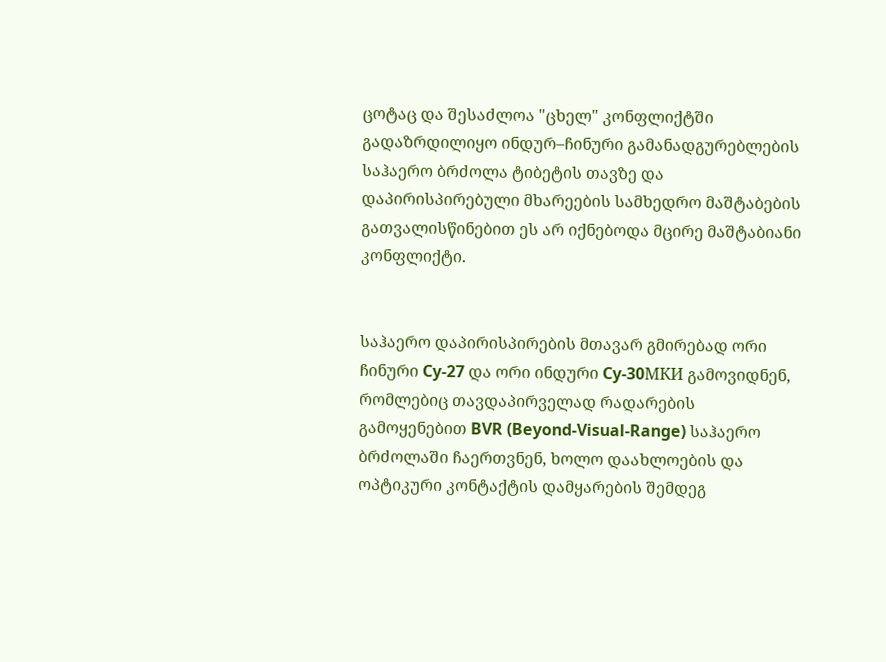ცოტაც და შესაძლოა "ცხელ" კონფლიქტში გადაზრდილიყო ინდურ–ჩინური გამანადგურებლების საჰაერო ბრძოლა ტიბეტის თავზე და დაპირისპირებული მხარეების სამხედრო მაშტაბების გათვალისწინებით ეს არ იქნებოდა მცირე მაშტაბიანი კონფლიქტი.


საჰაერო დაპირისპირების მთავარ გმირებად ორი ჩინური Cy-27 და ორი ინდური Cy-30МКИ გამოვიდნენ, რომლებიც თავდაპირველად რადარების გამოყენებით BVR (Beyond-Visual-Range) საჰაერო ბრძოლაში ჩაერთვნენ, ხოლო დაახლოების და ოპტიკური კონტაქტის დამყარების შემდეგ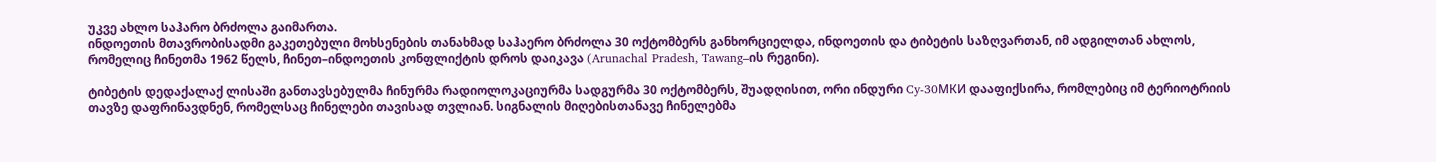უკვე ახლო საჰარო ბრძოლა გაიმართა.
ინდოეთის მთავრობისადმი გაკეთებული მოხსენების თანახმად საჰაერო ბრძოლა 30 ოქტომბერს განხორციელდა, ინდოეთის და ტიბეტის საზღვართან, იმ ადგილთან ახლოს, რომელიც ჩინეთმა 1962 წელს, ჩინეთ–ინდოეთის კონფლიქტის დროს დაიკავა (Arunachal Pradesh, Tawang–ის რეგინი).

ტიბეტის დედაქალაქ ლისაში განთავსებულმა ჩინურმა რადიოლოკაციურმა სადგურმა 30 ოქტომბერს, შუადღისით, ორი ინდური Cy-30МКИ დააფიქსირა, რომლებიც იმ ტერიოტრიის თავზე დაფრინავდნენ, რომელსაც ჩინელები თავისად თვლიან. სიგნალის მიღებისთანავე ჩინელებმა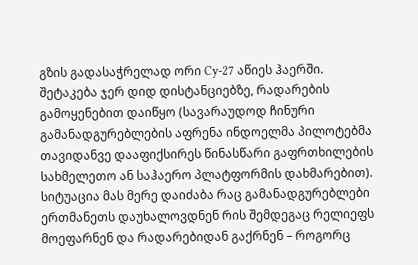გზის გადასაჭრელად ორი Cy-27 აწიეს ჰაერში.
შეტაკება ჯერ დიდ დისტანციებზე, რადარების გამოყენებით დაიწყო (სავარაუდოდ ჩინური გამანადგურებლების აფრენა ინდოელმა პილოტებმა თავიდანვე დააფიქსირეს წინასწარი გაფრთხილების სახმელეთო ან საჰაერო პლატფორმის დახმარებით). სიტუაცია მას მერე დაიძაბა რაც გამანადგურებლები ერთმანეთს დაუხალოვდნენ რის შემდეგაც რელიეფს მოეფარნენ და რადარებიდან გაქრნენ – როგორც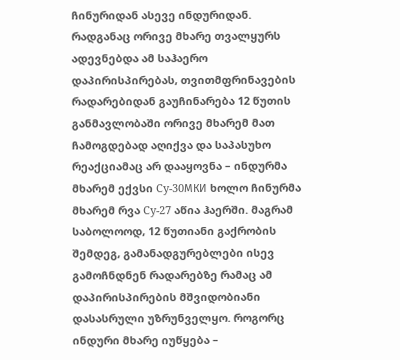ჩინურიდან ასევე ინდურიდან.
რადგანაც ორივე მხარე თვალყურს ადევნებდა ამ საჰაერო დაპირისპირებას, თვითმფრინავების რადარებიდან გაუჩინარება 12 წუთის განმავლობაში ორივე მხარემ მათ ჩამოგდებად აღიქვა და საპასუხო რეაქციამაც არ დააყოვნა – ინდურმა მხარემ ექვსი Cy-30МКИ ხოლო ჩინურმა მხარემ რვა Cy-27 აწია ჰაერში. მაგრამ საბოლოოდ, 12 წუთიანი გაქრობის შემდეგ, გამანადგურებლები ისევ გამოჩნდნენ რადარებზე რამაც ამ დაპირისპირების მშვიდობიანი დასასრული უზრუნველყო. როგორც ინდური მხარე იუწყება –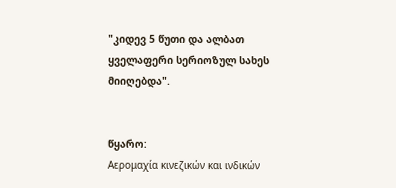"კიდევ 5 წუთი და ალბათ ყველაფერი სერიოზულ სახეს მიიღებდა".


წყარო:
Αερομαχία κινεζικών και ινδικών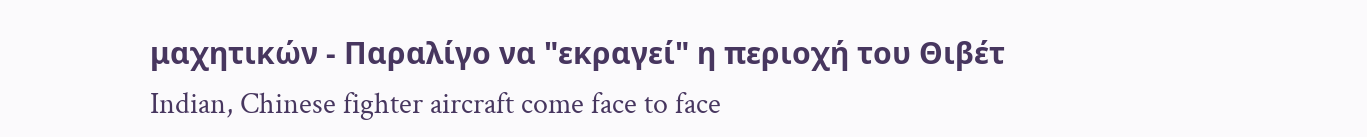μαχητικών - Παραλίγο να "εκραγεί" η περιοχή του Θιβέτ
Indian, Chinese fighter aircraft come face to face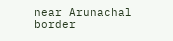near Arunachal border